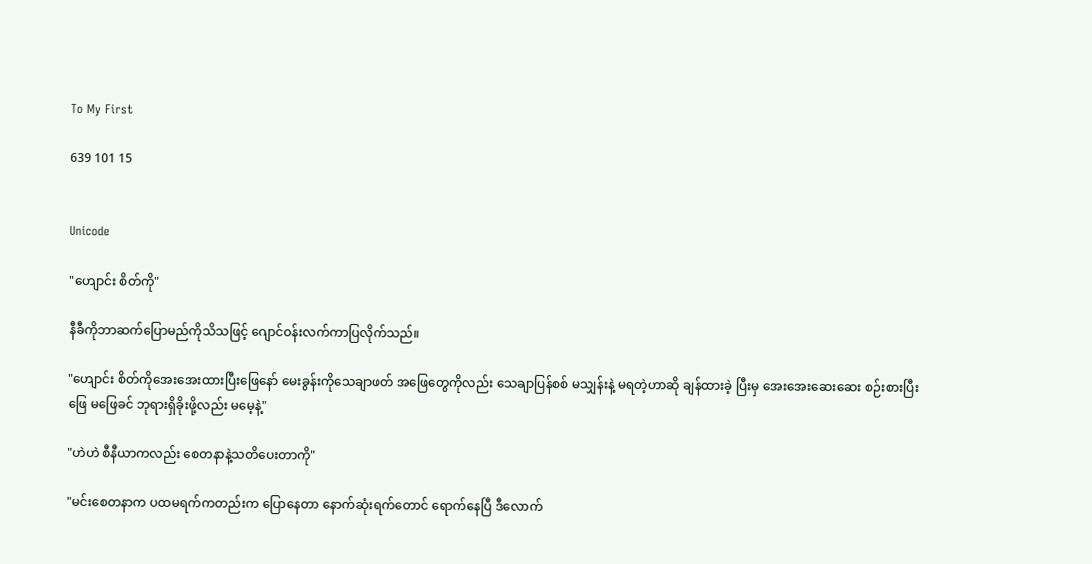To My First

639 101 15


Unicode

"ဟျောင်း စိတ်ကို"

နီခီကိုဘာဆက်ပြောမည်ကိုသိသဖြင့် ဂျောင်ဝန်းလက်ကာပြလိုက်သည်။

"ဟျောင်း စိတ်ကိုအေးအေးထားပြီးဖြေနော် မေးခွန်းကိုသေချာဖတ် အဖြေတွေကိုလည်း သေချာပြန်စစ် မသျှန်းနဲ့ မရတဲ့ဟာဆို ချန်ထားခဲ့ ပြီးမှ အေးအေးဆေးဆေး စဉ်းစားပြီးဖြေ မဖြေခင် ဘုရားရှိခိုးဖို့လည်း မမေ့နဲ့"

"ဟဲဟဲ စီနီယာကလည်း စေတနာနဲ့သတိပေးတာကို"

"မင်းစေတနာက ပထမရက်ကတည်းက ပြောနေတာ နောက်ဆုံးရက်တောင် ရောက်နေပြီ ဒီလောက်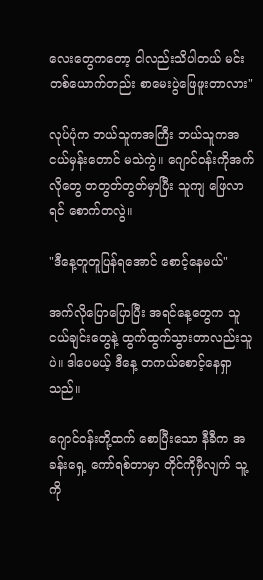လေး‌တွေကတော့ ငါလည်းသိပါတယ် မင်းတစ်ယောက်တည်း စာမေးပွဲဖြေဖူးတာလား"

လုပ်ပုံက ဘယ်သူကအကြီး ဘယ်သူကအငယ်မှန်းတောင် မသဲကွဲ။ ဂျောင်ဝန်းကိုအက်လိုတွေ တတွတ်တွတ်မှာပြီး သူကျ ဖြေလာရင် စောက်တလွဲ။

"ဒီနေ့တူတူပြန်ရအောင် စောင့်နေမယ်"

အက်လိုပြောပြောပြီး အရင်နေ့တွေက သူငယ်ချင်းတွေနဲ့ ထွက်ထွက်သွားတာလည်းသူပဲ။ ဒါပေမယ့် ဒီနေ့ တကယ်စောင့်နေရှာသည်။

ဂျောင်ဝန်းတို့ထက် စောပြီးသော နီခီက အခန်းရှေ့ ကော်ရစ်တာမှာ တိုင်ကိုမှီလျက် သူ့ကို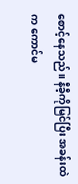စောင့်နေသည်။ နီခီ့ကိုမြင်ပြီး အခန်းထဲက ကောင်မ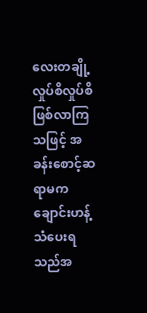လေးတချို့ လှုပ်စိလှုပ်စိဖြစ်လာကြသဖြင့် အခန်းစောင့်ဆရာမက ချောင်းဟန့်သံပေးရသည်အ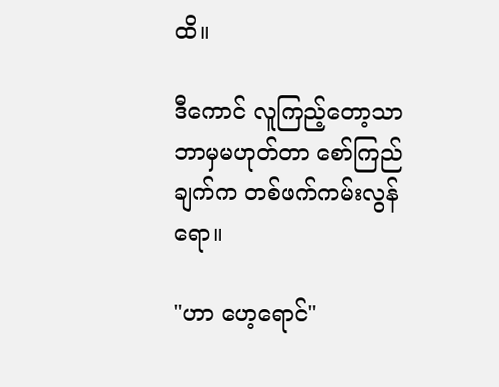ထိ။

ဒီကောင် လူကြည့်တော့သာ ဘာမှမဟုတ်တာ စော်ကြည်ချက်က တစ်ဖက်ကမ်းလွန်ရော။

"ဟာ ဟေ့ရောင်"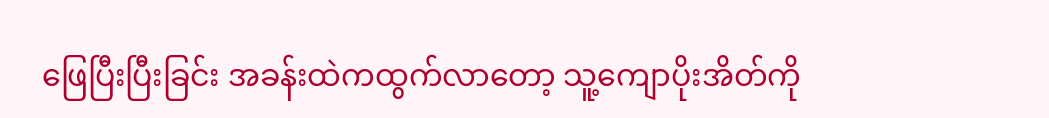ဖြေပြီးပြီးခြင်း အခန်းထဲကထွက်လာတော့ သူ့ကျောပိုးအိတ်ကို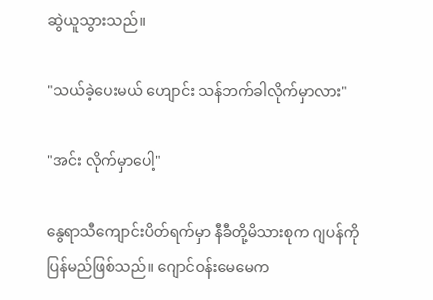ဆွဲယူသွားသည်။

"သယ်ခဲ့ပေးမယ် ဟျောင်း သန်ဘက်ခါလိုက်မှာလား"

"အင်း လိုက်မှာပေါ့"

နွေရာသီကျောင်းပိတ်ရက်မှာ နီခီတို့မိသားစုက ဂျပန်ကိုပြန်မည်ဖြစ်သည်။ ဂျောင်ဝန်းမေမေက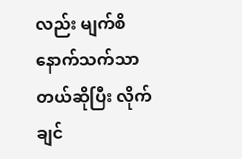လည်း မျက်စိနောက်သက်သာတယ်ဆိုပြီး လိုက်ချင်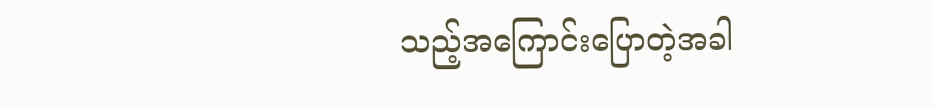သည့်အကြောင်းပြောတဲ့အခါ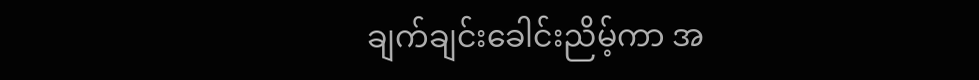ချက်ချင်းခေါင်းညိမ့်ကာ အ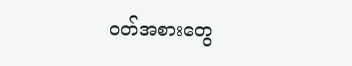ဝတ်အစားတွေ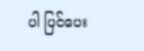ပါ ပြင်ပေး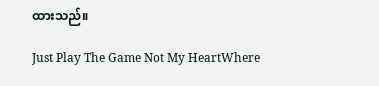ထားသည်။

Just Play The Game Not My HeartWhere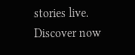stories live. Discover now